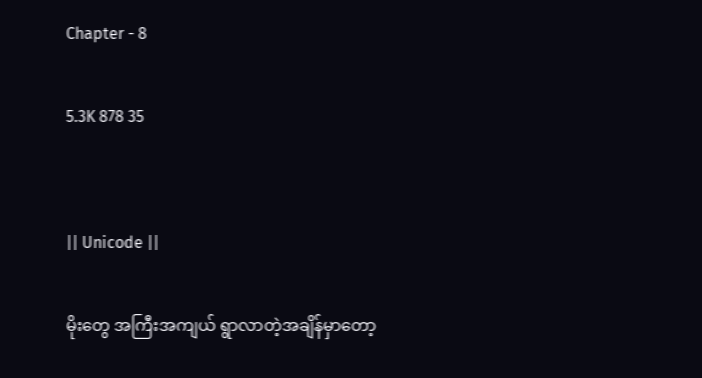Chapter - 8

5.3K 878 35


|| Unicode ||

မိုးတွေ အကြီးအကျယ် ရွာလာတဲ့အချိန်မှာတော့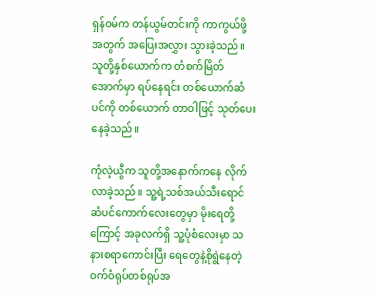ရှန်ဝမ်က တန်ယွမ်တင်းကို ကာကွယ်ဖို့အတွက် အပြေးအလွှား သွားခဲ့သည်။ သူတို့နှစ်ယောက်က တံစက်မြိတ် အောက်မှာ ရပ်နေရင်း တစ်ယောက်ဆံပင်ကို တစ်ယောက် တာဝါဖြင့် သုတ်ပေးနေခဲ့သည်။

ကုံလဲ့ယွီက သူတို့အနောက်ကနေ လိုက်လာခဲ့သည်။ သူ့ရဲ့သစ်အယ်သီးရောင် ဆံပင်ကောက်လေးတွေမှာ မိုးရေတို့ကြောင့် အခုလက်ရှိ သူ့ပုံစံလေးမှာ သနားစရာကောင်းပြီး ရေတွေနဲ့စိုရွဲနေတဲ့ ဝက်ဝံရုပ်တစ်ရုပ်အ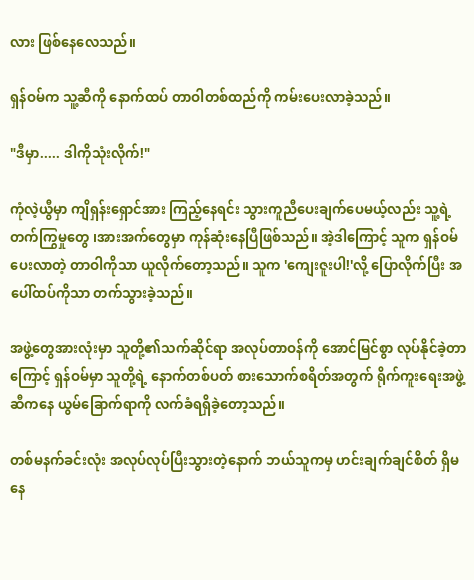လား ဖြစ်နေလေသည်။

ရှန်ဝမ်က သူ့ဆီကို နောက်ထပ် တာဝါ‌တစ်ထည်ကို ကမ်းပေးလာခဲ့သည်။

"ဒီမှာ..... ဒါကိုသုံးလိုက်!"

ကုံလဲ့ယွီမှာ ကျိရှန်းရှောင်အား ကြည့်နေရင်း သွားကူညီပေးချက်ပေမယ့်လည်း သူ့ရဲ့တက်ကြွမှုတွေ ၊အားအက်တွေမှာ ကုန်ဆုံးနေပြီဖြစ်သည်။ အဲ့ဒါကြောင့် သူက ရှန်ဝမ်ပေးလာတဲ့ တာဝါကိုသာ ယူလိုက်တော့သည်။ သူက 'ကျေးဇူးပါ!'လို့ ပြောလိုက်ပြီး အပေါ်ထပ်ကိုသာ တက်သွား‌ခဲ့သည်။

အဖွဲ့တွေအားလုံးမှာ သူတို့၏သက်ဆိုင်ရာ အလုပ်တာဝန်ကို အောင်မြင်စွာ လုပ်နိုင်ခဲ့တာကြောင့် ရှန်ဝမ်မှာ သူတို့ရဲ့ နောက်တစ်ပတ် စားသောက်စရိတ်အတွက် ရိုက်ကူးရေးအဖွဲ့ဆီကနေ ‌ယွမ်ခြောက်ရာကို လက်ခံရရှိခဲ့တော့သည်။

တစ်မနက်ခင်းလုံး အလုပ်လုပ်ပြီးသွားတဲ့နောက် ဘယ်သူကမှ ဟင်းချက်ချင်စိတ် ရှိမနေ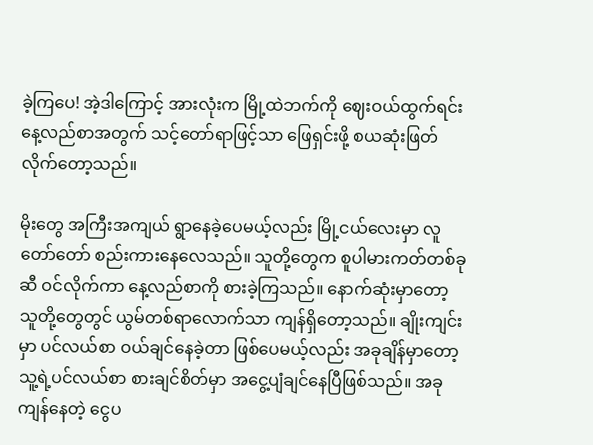ခဲ့ကြပေ! အဲ့ဒါကြောင့် အားလုံးက မြို့ထဲဘက်ကို ဈေးဝယ်ထွက်ရင်း နေ့လည်စာအတွက် သင့်တော်ရာဖြင့်သာ ဖြေရှင်းဖို့ စယဆုံးဖြတ်လိုက်တော့သည်။

မိုးတွေ အကြီးအကျယ် ရွာနေခဲ့ပေမယ့်လည်း မြို့ငယ်လေးမှာ လူတော်တော် စည်းကားနေလေသည်။ သူတို့တွေက စူပါမားကတ်တစ်ခုဆီ ဝင်လိုက်ကာ နေ့လည်စာကို စားခဲ့ကြသည်။ နောက်ဆုံးမှာတော့ သူတို့တွေတွင် ယွမ်တစ်ရာလောက်သာ ကျန်ရှိတော့သည်။ ချိုးကျင်းမှာ ပင်လယ်စာ ဝယ်ချင်နေခဲ့တာ ဖြစ်ပေမယ့်လည်း အခုချိန်မှာတော့ သူ့ရဲ့ပင်လယ်စာ စားချင်စိတ်မှာ အငွေ့ပျံချင်နေပြီဖြစ်သည်။ အခုကျန်နေတဲ့ ငွေပ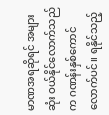မာဏအရဆိုရင် အများဆုံး ဝယ်နိုင်လောက်သည်က ဂဏန်းနှစ်ကောင်လောက်ပင်။ ရနိုင်သည့်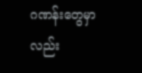ဂဏန်းတွေမှာလည်း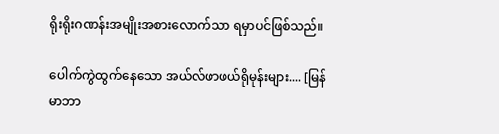ရိုးရိုးဂဏန်းအမျိုးအစားလောက်သာ ရမှာပင်ဖြစ်သည်။

ပေါက်ကွဲထွက်နေသော အယ်လ်ဖာဖယ်ရိုမုန်းများ.... [မြန်မာဘာ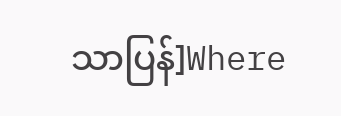သာပြန်]Where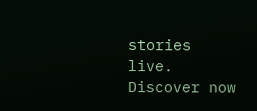stories live. Discover now